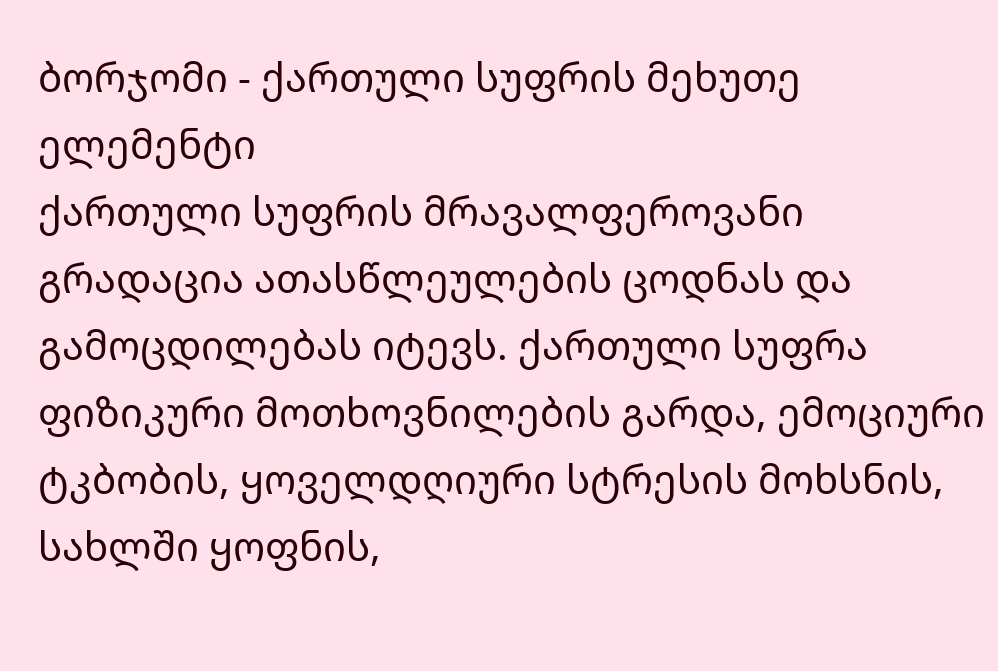ბორჯომი - ქართული სუფრის მეხუთე ელემენტი
ქართული სუფრის მრავალფეროვანი გრადაცია ათასწლეულების ცოდნას და გამოცდილებას იტევს. ქართული სუფრა ფიზიკური მოთხოვნილების გარდა, ემოციური ტკბობის, ყოველდღიური სტრესის მოხსნის, სახლში ყოფნის,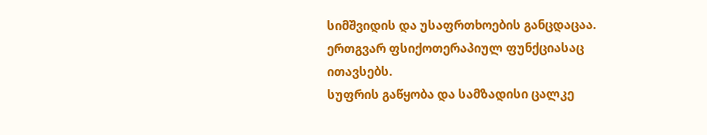სიმშვიდის და უსაფრთხოების განცდაცაა. ერთგვარ ფსიქოთერაპიულ ფუნქციასაც ითავსებს.
სუფრის გაწყობა და სამზადისი ცალკე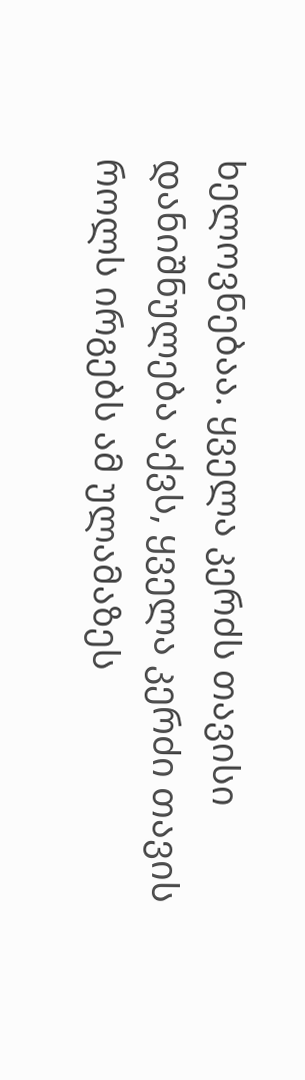ხელოვნებაა. ყველა კერძს თავისი დანიშნულება აქვს, ყველა კერძი თავის როლს ირგებს ამ ულამაზეს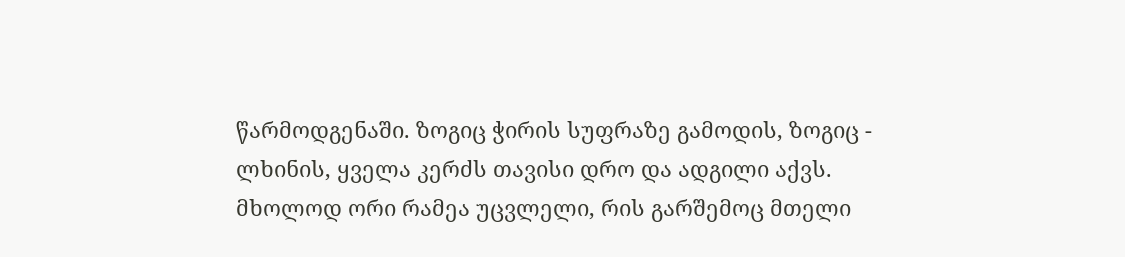წარმოდგენაში. ზოგიც ჭირის სუფრაზე გამოდის, ზოგიც - ლხინის, ყველა კერძს თავისი დრო და ადგილი აქვს. მხოლოდ ორი რამეა უცვლელი, რის გარშემოც მთელი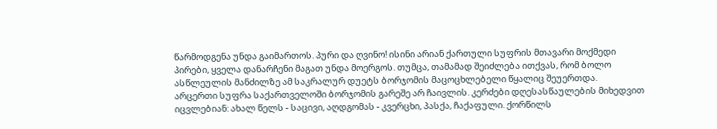წარმოდგენა უნდა გაიმართოს. პური და ღვინო! ისინი არიან ქართული სუფრის მთავარი მოქმედი პირები, ყველა დანარჩენი მაგათ უნდა მოერგოს. თუმცა, თამამად შეიძლება ითქვას, რომ ბოლო ასწლეულის მანძილზე ამ საკრალურ დუეტს ბორჯომის მაცოცხლებელი წყალიც შეუერთდა.
არცერთი სუფრა საქართველოში ბორჯომის გარეშე არ ჩაივლის. კერძები დღესასწაულების მიხედვით იცვლებიან: ახალ წელს - საცივი, აღდგომას - კვერცხი, პასქა, ჩაქაფული. ქორწილს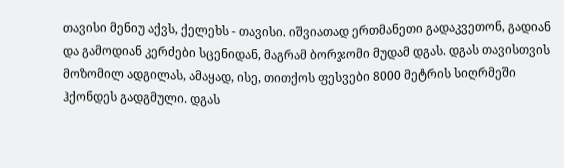თავისი მენიუ აქვს, ქელეხს - თავისი. იშვიათად ერთმანეთი გადაკვეთონ, გადიან და გამოდიან კერძები სცენიდან, მაგრამ ბორჯომი მუდამ დგას. დგას თავისთვის მოზომილ ადგილას, ამაყად, ისე, თითქოს ფესვები 8000 მეტრის სიღრმეში ჰქონდეს გადგმული. დგას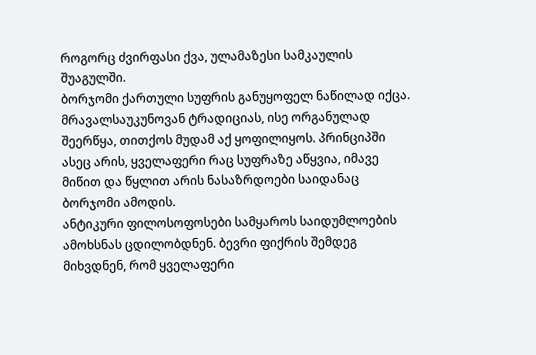როგორც ძვირფასი ქვა, ულამაზესი სამკაულის შუაგულში.
ბორჯომი ქართული სუფრის განუყოფელ ნაწილად იქცა. მრავალსაუკუნოვან ტრადიციას, ისე ორგანულად შეერწყა, თითქოს მუდამ აქ ყოფილიყოს. პრინციპში ასეც არის, ყველაფერი რაც სუფრაზე აწყვია, იმავე მიწით და წყლით არის ნასაზრდოები საიდანაც ბორჯომი ამოდის.
ანტიკური ფილოსოფოსები სამყაროს საიდუმლოების ამოხსნას ცდილობდნენ. ბევრი ფიქრის შემდეგ მიხვდნენ, რომ ყველაფერი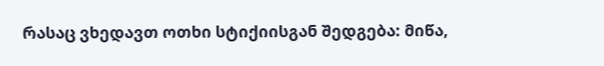რასაც ვხედავთ ოთხი სტიქიისგან შედგება: მიწა,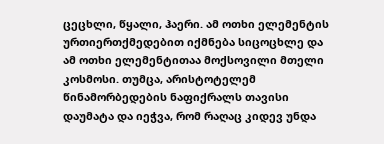ცეცხლი, წყალი, ჰაერი. ამ ოთხი ელემენტის ურთიერთქმედებით იქმნება სიცოცხლე და ამ ოთხი ელემენტითაა მოქსოვილი მთელი კოსმოსი. თუმცა, არისტოტელემ წინამორბედების ნაფიქრალს თავისი დაუმატა და იეჭვა, რომ რაღაც კიდევ უნდა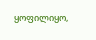ყოფილიყო,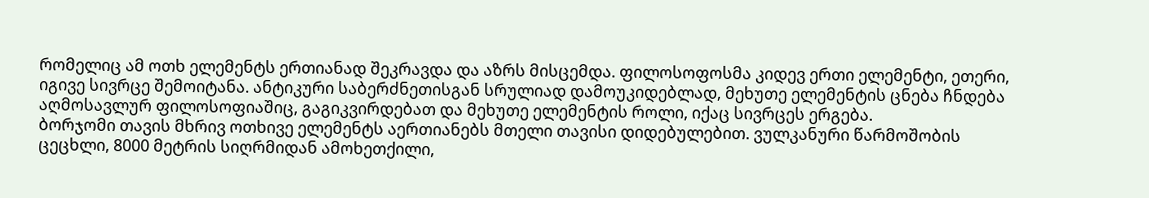რომელიც ამ ოთხ ელემენტს ერთიანად შეკრავდა და აზრს მისცემდა. ფილოსოფოსმა კიდევ ერთი ელემენტი, ეთერი, იგივე სივრცე შემოიტანა. ანტიკური საბერძნეთისგან სრულიად დამოუკიდებლად, მეხუთე ელემენტის ცნება ჩნდება აღმოსავლურ ფილოსოფიაშიც, გაგიკვირდებათ და მეხუთე ელემენტის როლი, იქაც სივრცეს ერგება.
ბორჯომი თავის მხრივ ოთხივე ელემენტს აერთიანებს მთელი თავისი დიდებულებით. ვულკანური წარმოშობის ცეცხლი, 8000 მეტრის სიღრმიდან ამოხეთქილი,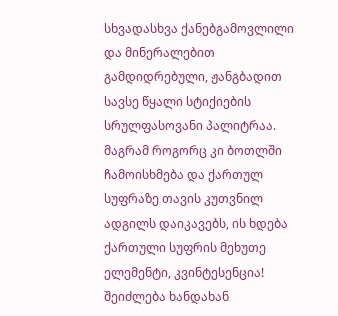სხვადასხვა ქანებგამოვლილი და მინერალებით გამდიდრებული, ჟანგბადით სავსე წყალი სტიქიების სრულფასოვანი პალიტრაა. მაგრამ როგორც კი ბოთლში ჩამოისხმება და ქართულ სუფრაზე თავის კუთვნილ ადგილს დაიკავებს, ის ხდება ქართული სუფრის მეხუთე ელემენტი, კვინტესენცია! შეიძლება ხანდახან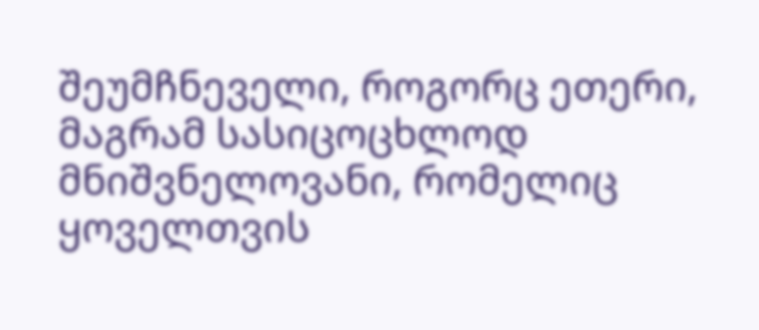შეუმჩნეველი, როგორც ეთერი, მაგრამ სასიცოცხლოდ მნიშვნელოვანი, რომელიც ყოველთვის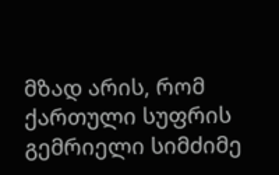მზად არის, რომ ქართული სუფრის გემრიელი სიმძიმე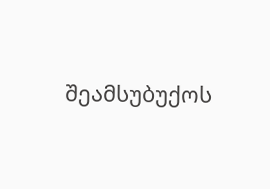შეამსუბუქოს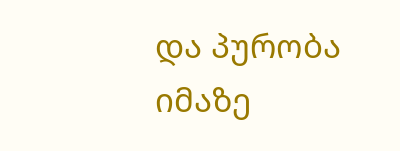და პურობა იმაზე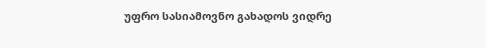უფრო სასიამოვნო გახადოს ვიდრე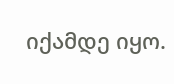იქამდე იყო.